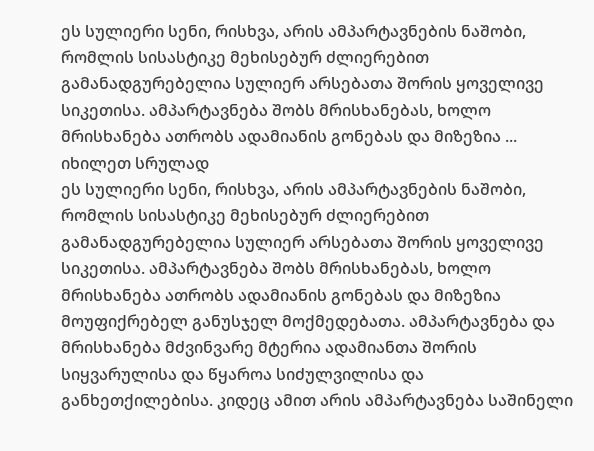ეს სულიერი სენი, რისხვა, არის ამპარტავნების ნაშობი, რომლის სისასტიკე მეხისებურ ძლიერებით გამანადგურებელია სულიერ არსებათა შორის ყოველივე სიკეთისა. ამპარტავნება შობს მრისხანებას, ხოლო მრისხანება ათრობს ადამიანის გონებას და მიზეზია ...
იხილეთ სრულად
ეს სულიერი სენი, რისხვა, არის ამპარტავნების ნაშობი, რომლის სისასტიკე მეხისებურ ძლიერებით გამანადგურებელია სულიერ არსებათა შორის ყოველივე სიკეთისა. ამპარტავნება შობს მრისხანებას, ხოლო მრისხანება ათრობს ადამიანის გონებას და მიზეზია მოუფიქრებელ განუსჯელ მოქმედებათა. ამპარტავნება და მრისხანება მძვინვარე მტერია ადამიანთა შორის სიყვარულისა და წყაროა სიძულვილისა და განხეთქილებისა. კიდეც ამით არის ამპარტავნება საშინელი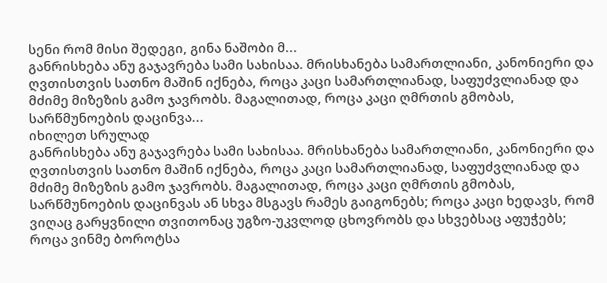სენი რომ მისი შედეგი, გინა ნაშობი მ...
განრისხება ანუ გაჯავრება სამი სახისაა. მრისხანება სამართლიანი, კანონიერი და ღვთისთვის სათნო მაშინ იქნება, როცა კაცი სამართლიანად, საფუძვლიანად და მძიმე მიზეზის გამო ჯავრობს. მაგალითად, როცა კაცი ღმრთის გმობას, სარწმუნოების დაცინვა...
იხილეთ სრულად
განრისხება ანუ გაჯავრება სამი სახისაა. მრისხანება სამართლიანი, კანონიერი და ღვთისთვის სათნო მაშინ იქნება, როცა კაცი სამართლიანად, საფუძვლიანად და მძიმე მიზეზის გამო ჯავრობს. მაგალითად, როცა კაცი ღმრთის გმობას, სარწმუნოების დაცინვას ან სხვა მსგავს რამეს გაიგონებს; როცა კაცი ხედავს, რომ ვიღაც გარყვნილი თვითონაც უგზო-უკვლოდ ცხოვრობს და სხვებსაც აფუჭებს; როცა ვინმე ბოროტსა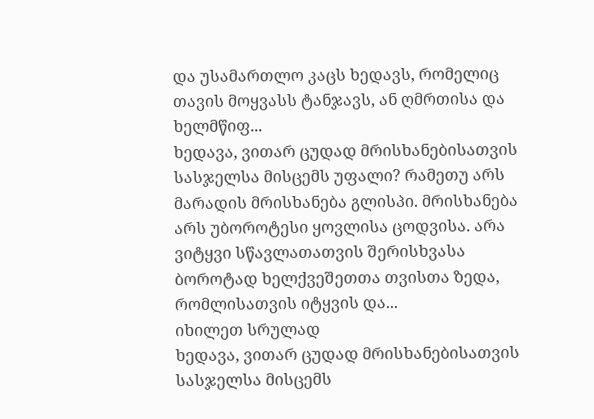და უსამართლო კაცს ხედავს, რომელიც თავის მოყვასს ტანჯავს, ან ღმრთისა და ხელმწიფ...
ხედავა, ვითარ ცუდად მრისხანებისათვის სასჯელსა მისცემს უფალი? რამეთუ არს მარადის მრისხანება გლისპი. მრისხანება არს უბოროტესი ყოვლისა ცოდვისა. არა ვიტყვი სწავლათათვის შერისხვასა ბოროტად ხელქვეშეთთა თვისთა ზედა, რომლისათვის იტყვის და...
იხილეთ სრულად
ხედავა, ვითარ ცუდად მრისხანებისათვის სასჯელსა მისცემს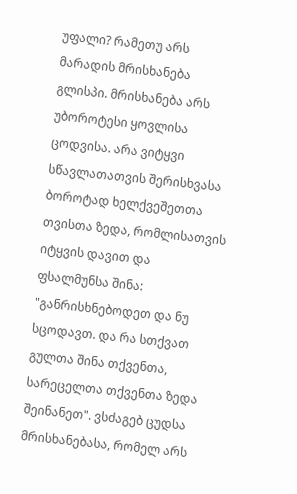უფალი? რამეთუ არს მარადის მრისხანება გლისპი. მრისხანება არს უბოროტესი ყოვლისა ცოდვისა. არა ვიტყვი სწავლათათვის შერისხვასა ბოროტად ხელქვეშეთთა თვისთა ზედა, რომლისათვის იტყვის დავით და ფსალმუნსა შინა: "განრისხნებოდეთ და ნუ სცოდავთ. და რა სთქვათ გულთა შინა თქვენთა, სარეცელთა თქვენთა ზედა შეინანეთ". ვსძაგებ ცუდსა მრისხანებასა, რომელ არს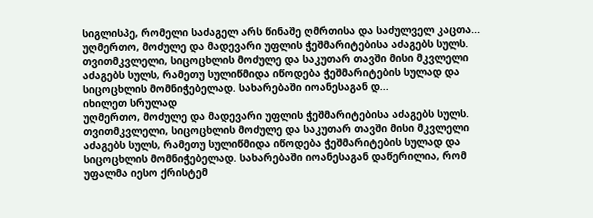სიგლისპე, რომელი საძაგელ არს წინაშე ღმრთისა და საძულველ კაცთა...
უღმერთო, მოძულე და მადევარი უფლის ჭეშმარიტებისა აძაგებს სულს. თვითმკვლელი, სიცოცხლის მოძულე და საკუთარ თავში მისი მკვლელი აძაგებს სულს, რამეთუ სულიწმიდა იწოდება ჭეშმარიტების სულად და სიცოცხლის მომნიჭებელად. სახარებაში იოანესაგან დ...
იხილეთ სრულად
უღმერთო, მოძულე და მადევარი უფლის ჭეშმარიტებისა აძაგებს სულს. თვითმკვლელი, სიცოცხლის მოძულე და საკუთარ თავში მისი მკვლელი აძაგებს სულს, რამეთუ სულიწმიდა იწოდება ჭეშმარიტების სულად და სიცოცხლის მომნიჭებელად. სახარებაში იოანესაგან დაწერილია, რომ უფალმა იესო ქრისტემ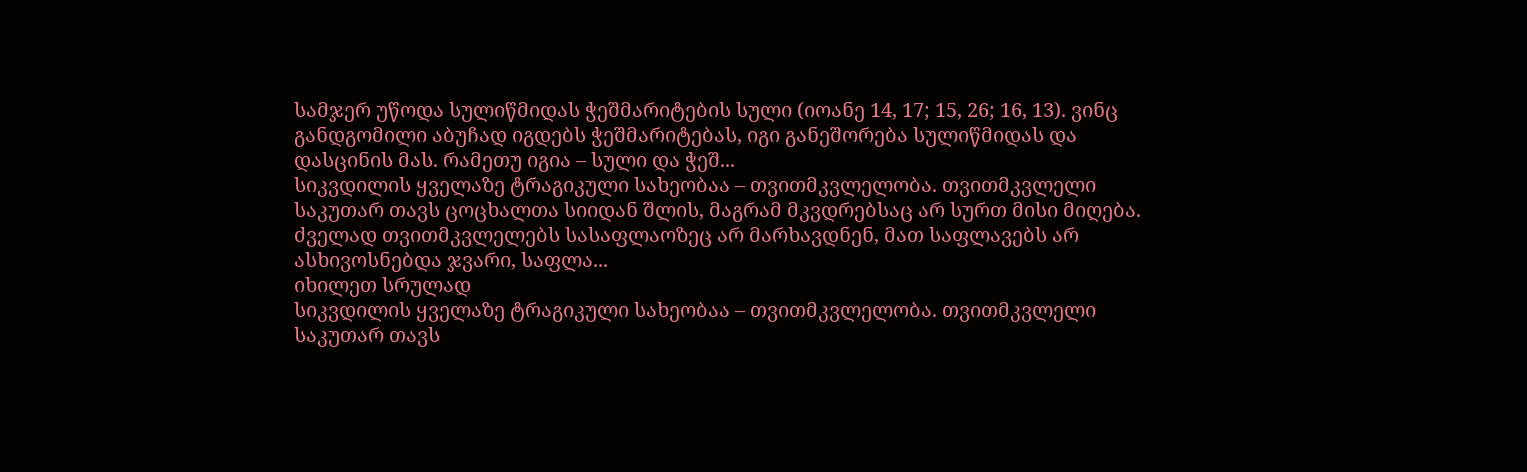სამჯერ უწოდა სულიწმიდას ჭეშმარიტების სული (იოანე 14, 17; 15, 26; 16, 13). ვინც განდგომილი აბუჩად იგდებს ჭეშმარიტებას, იგი განეშორება სულიწმიდას და დასცინის მას. რამეთუ იგია – სული და ჭეშ...
სიკვდილის ყველაზე ტრაგიკული სახეობაა – თვითმკვლელობა. თვითმკვლელი საკუთარ თავს ცოცხალთა სიიდან შლის, მაგრამ მკვდრებსაც არ სურთ მისი მიღება. ძველად თვითმკვლელებს სასაფლაოზეც არ მარხავდნენ, მათ საფლავებს არ ასხივოსნებდა ჯვარი, საფლა...
იხილეთ სრულად
სიკვდილის ყველაზე ტრაგიკული სახეობაა – თვითმკვლელობა. თვითმკვლელი საკუთარ თავს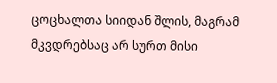ცოცხალთა სიიდან შლის, მაგრამ მკვდრებსაც არ სურთ მისი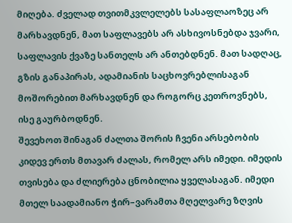მიღება. ძველად თვითმკვლელებს სასაფლაოზეც არ მარხავდნენ, მათ საფლავებს არ ასხივოსნებდა ჯვარი, საფლავის ქვაზე სანთელს არ ანთებდნენ. მათ სადღაც, გზის განაპირას, ადამიანის საცხოვრებლისაგან მოშორებით მარხავდნენ და როგორც კეთროვნებს, ისე გაურბოდნენ.
შევეხოთ შინაგან ძალთა შორის ჩვენი არსებობის კიდევ ერთს მთავარ ძალას, რომელ არს იმედი. იმედის თვისება და ძლიერება ცნობილია ყველასაგან. იმედი მთელ საადამიანო ჭირ–ვარამთა მღელვარე ზღვის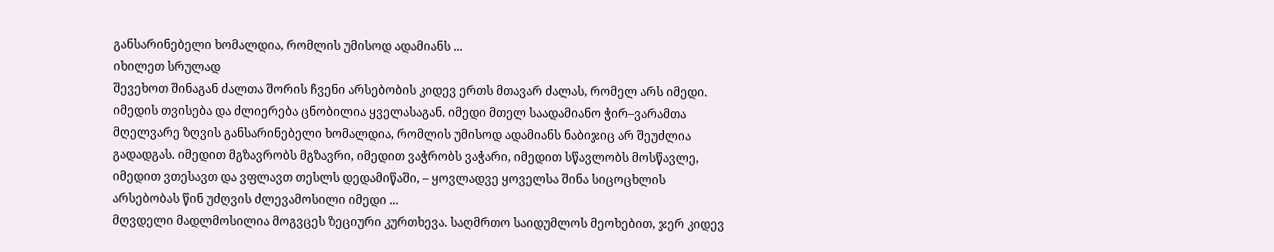განსარინებელი ხომალდია, რომლის უმისოდ ადამიანს ...
იხილეთ სრულად
შევეხოთ შინაგან ძალთა შორის ჩვენი არსებობის კიდევ ერთს მთავარ ძალას, რომელ არს იმედი. იმედის თვისება და ძლიერება ცნობილია ყველასაგან. იმედი მთელ საადამიანო ჭირ–ვარამთა მღელვარე ზღვის განსარინებელი ხომალდია, რომლის უმისოდ ადამიანს ნაბიჯიც არ შეუძლია გადადგას. იმედით მგზავრობს მგზავრი, იმედით ვაჭრობს ვაჭარი, იმედით სწავლობს მოსწავლე, იმედით ვთესავთ და ვფლავთ თესლს დედამიწაში, – ყოვლადვე ყოველსა შინა სიცოცხლის არსებობას წინ უძღვის ძლევამოსილი იმედი ...
მღვდელი მადლმოსილია მოგვცეს ზეციური კურთხევა. საღმრთო საიდუმლოს მეოხებით, ჯერ კიდევ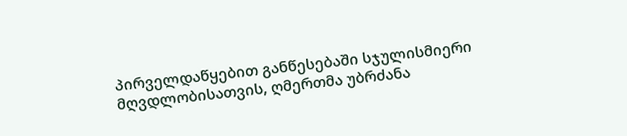პირველდაწყებით განწესებაში სჯულისმიერი მღვდლობისათვის, ღმერთმა უბრძანა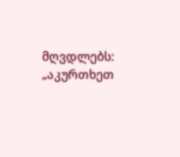მღვდლებს: „აკურთხეთ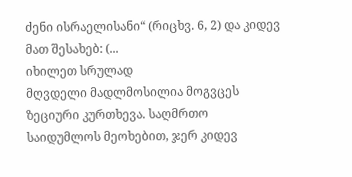ძენი ისრაელისანი“ (რიცხვ. 6, 2) და კიდევ მათ შესახებ: (...
იხილეთ სრულად
მღვდელი მადლმოსილია მოგვცეს ზეციური კურთხევა. საღმრთო საიდუმლოს მეოხებით, ჯერ კიდევ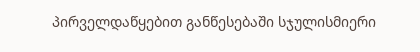პირველდაწყებით განწესებაში სჯულისმიერი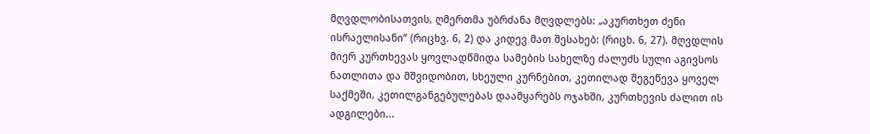მღვდლობისათვის, ღმერთმა უბრძანა მღვდლებს: „აკურთხეთ ძენი ისრაელისანი“ (რიცხვ. 6, 2) და კიდევ მათ შესახებ: (რიცხ. 6, 27). მღვდლის მიერ კურთხევას ყოვლადწმიდა სამების სახელზე ძალუძს სული აგივსოს ნათლითა და მშვიდობით, სხეული კურნებით, კეთილად შეგეწევა ყოველ საქმეში, კეთილგანგებულებას დაამყარებს ოჯახში, კურთხევის ძალით ის ადგილები...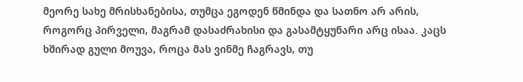მეორე სახე მრისხანებისა, თუმცა ეგოდენ წმინდა და სათნო არ არის, როგორც პირველი, მაგრამ დასაძრახისი და გასამტყუნარი არც ისაა. კაცს ხშირად გული მოუვა, როცა მას ვინმე ჩაგრავს, თუ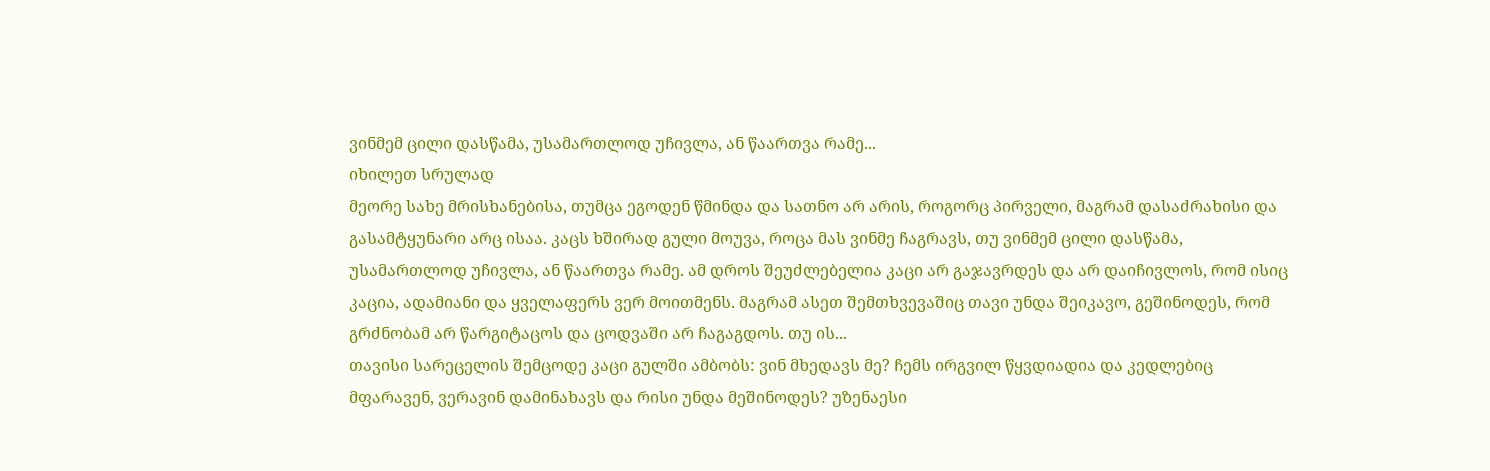ვინმემ ცილი დასწამა, უსამართლოდ უჩივლა, ან წაართვა რამე...
იხილეთ სრულად
მეორე სახე მრისხანებისა, თუმცა ეგოდენ წმინდა და სათნო არ არის, როგორც პირველი, მაგრამ დასაძრახისი და გასამტყუნარი არც ისაა. კაცს ხშირად გული მოუვა, როცა მას ვინმე ჩაგრავს, თუ ვინმემ ცილი დასწამა, უსამართლოდ უჩივლა, ან წაართვა რამე. ამ დროს შეუძლებელია კაცი არ გაჯავრდეს და არ დაიჩივლოს, რომ ისიც კაცია, ადამიანი და ყველაფერს ვერ მოითმენს. მაგრამ ასეთ შემთხვევაშიც თავი უნდა შეიკავო, გეშინოდეს, რომ გრძნობამ არ წარგიტაცოს და ცოდვაში არ ჩაგაგდოს. თუ ის...
თავისი სარეცელის შემცოდე კაცი გულში ამბობს: ვინ მხედავს მე? ჩემს ირგვილ წყვდიადია და კედლებიც მფარავენ, ვერავინ დამინახავს და რისი უნდა მეშინოდეს? უზენაესი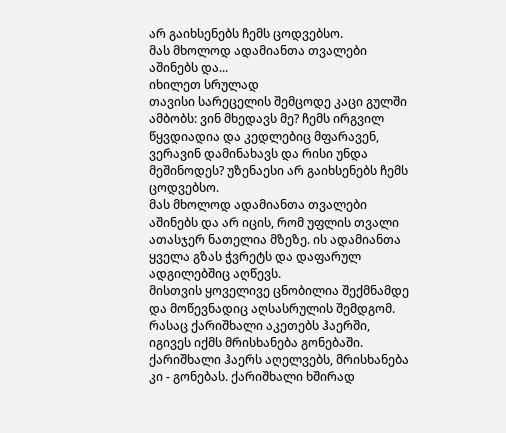არ გაიხსენებს ჩემს ცოდვებსო.
მას მხოლოდ ადამიანთა თვალები აშინებს და...
იხილეთ სრულად
თავისი სარეცელის შემცოდე კაცი გულში ამბობს: ვინ მხედავს მე? ჩემს ირგვილ წყვდიადია და კედლებიც მფარავენ, ვერავინ დამინახავს და რისი უნდა მეშინოდეს? უზენაესი არ გაიხსენებს ჩემს ცოდვებსო.
მას მხოლოდ ადამიანთა თვალები აშინებს და არ იცის, რომ უფლის თვალი ათასჯერ ნათელია მზეზე. ის ადამიანთა ყველა გზას ჭვრეტს და დაფარულ ადგილებშიც აღწევს.
მისთვის ყოველივე ცნობილია შექმნამდე და მოწევნადიც აღსასრულის შემდგომ.
რასაც ქარიშხალი აკეთებს ჰაერში, იგივეს იქმს მრისხანება გონებაში. ქარიშხალი ჰაერს აღელვებს, მრისხანება კი - გონებას. ქარიშხალი ხშირად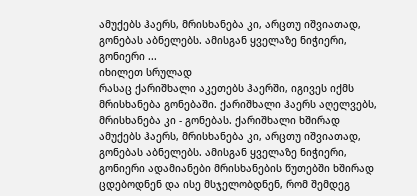ამუქებს ჰაერს, მრისხანება კი, არცთუ იშვიათად, გონებას აბნელებს. ამისგან ყველაზე ნიჭიერი, გონიერი ...
იხილეთ სრულად
რასაც ქარიშხალი აკეთებს ჰაერში, იგივეს იქმს მრისხანება გონებაში. ქარიშხალი ჰაერს აღელვებს, მრისხანება კი - გონებას. ქარიშხალი ხშირად ამუქებს ჰაერს, მრისხანება კი, არცთუ იშვიათად, გონებას აბნელებს. ამისგან ყველაზე ნიჭიერი, გონიერი ადამიანები მრისხანების წუთებში ხშირად ცდებოდნენ და ისე მსჯელობდნენ, რომ შემდეგ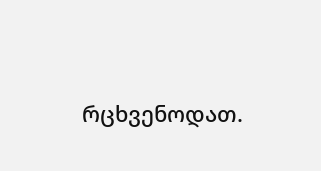რცხვენოდათ.